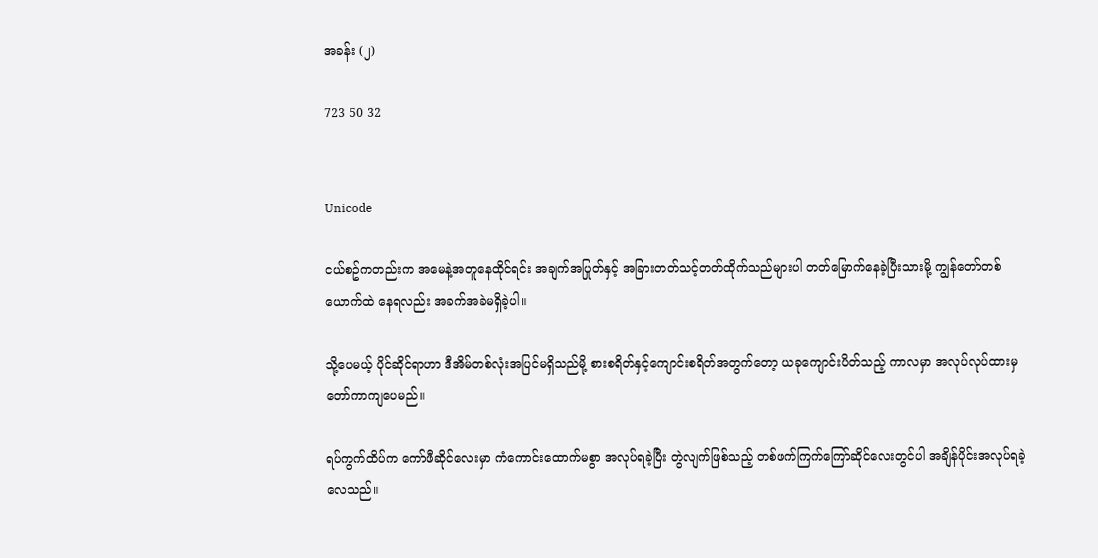အခန်း (၂)

723 50 32


Unicode

ငယ်စဥ်ကတည်းက အမေနဲ့အတူနေထိုင်ရင်း အချက်အပြုတ်နှင့် အခြားတတ်သင့်တတ်ထိုက်သည်များပါ တတ်မြောက်နေခဲ့ပြီးသားမို့ ကျွန်တော်တစ်ယောက်ထဲ နေရလည်း အခက်အခဲမရှိခဲ့ပါ။

သို့ပေမယ့် ပိုင်ဆိုင်ရာဟာ ဒီအိမ်တစ်လုံးအပြင်မရှိသည်မို့ စားစရိတ်နှင့်ကျောင်းစရိတ်အတွက်တော့ ယခုကျောင်းပိတ်သည့် ကာလမှာ အလုပ်လုပ်ထားမှ တော်ကာကျပေမည်။

ရပ်ကွက်ထိပ်က ကော်ဖီဆိုင်လေးမှာ ကံကောင်းထောက်မစွာ အလုပ်ရခဲ့ပြီး တွဲလျက်ဖြစ်သည့် တစ်ဖက်ကြက်ကြော်ဆိုင်လေးတွင်ပါ အချိန်ပိုင်းအလုပ်ရခဲ့လေသည်။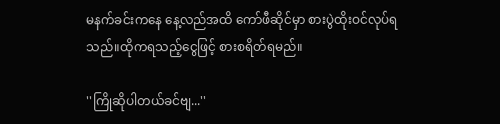မနက်ခင်းကနေ နေ့လည်အထိ ကော်ဖီဆိုင်မှာ စားပွဲထိုးဝင်လုပ်ရသည်။ထိုကရသည့်ငွေဖြင့် စားစရိတ်ရမည်။

''ကြိုဆိုပါတယ်ခင်ဗျ...''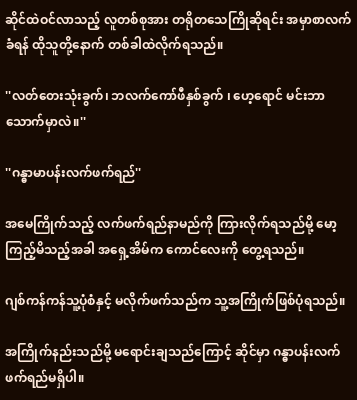ဆိုင်ထဲဝင်လာသည့် လူတစ်စုအား တရိုတသေကြိုဆိုရင်း အမှာစာလက်ခံရန် ထိုသူတို့နောက် တစ်ခါထဲလိုက်ရသည်။

''လတ်တေးသုံးခွက်၊ ဘလက်ကော်ဖီနှစ်ခွက် ၊ ဟေ့ရောင် မင်းဘာသောက်မှာလဲ။''

''ဂန္ဓာမာပန်းလက်ဖက်ရည်''

အမေကြိုက်သည့် လက်ဖက်ရည်နာမည်ကို ကြားလိုက်ရသည်မို့ မော့ကြည့်မိသည့်အခါ အရှေ့အိမ်က ကောင်လေးကို တွေ့ရသည်။

ဂျစ်ကန်ကန်သူ့ပုံစံနှင့် မလိုက်ဖက်သည်က သူ့အကြိုက်ဖြစ်ပုံရသည်။

အကြိုက်နည်းသည်မို့ မရောင်းချသည်ကြောင့် ဆိုင်မှာ ဂန္ဓာပန်းလက်ဖက်ရည်မရှိပါ။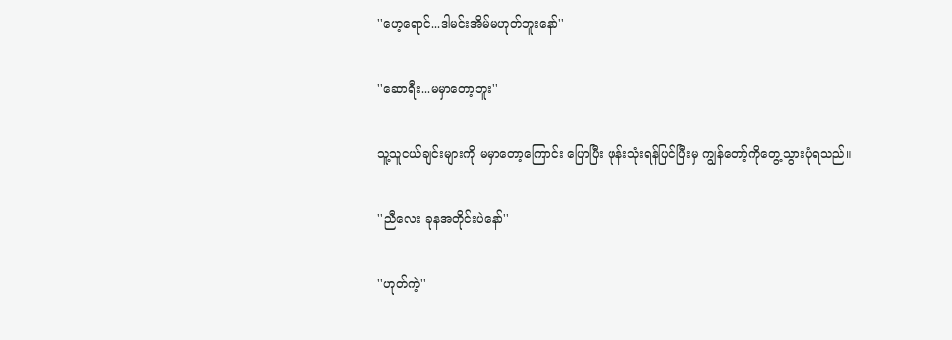''ဟေ့ရောင်...ဒါမင်းအိမ်မဟုတ်ဘူးနော်''

''ဆောရီး...မမှာတော့ဘူး''

သူ့သူငယ်ချင်းများကို မမှာတော့ကြောင်း ပြောပြီး ဖုန်းသုံးရန်ပြင်ပြီးမှ ကျွန်တော့်ကိုတွေ့သွားပုံရသည်။

''ညီလေး ခုနအတိုင်းပဲနော်''

''ဟုတ်ကဲ့''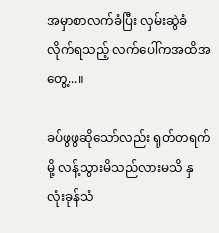အမှာစာလက်ခံပြီး လှမ်းဆွဲခံလိုက်ရသည့် လက်ပေါ်ကအထိအတွေ့...။

ခပ်ဖွဖွဆိုသော်လည်း ရုတ်တရက်မို့ လန့်သွားမိသည်လားမသိ နှလုံးခုန်သံ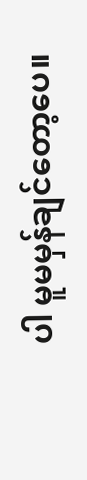ပါ မူမမှန်ချင်တော့ပေ။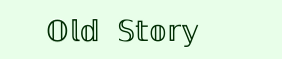𝕆𝕝𝕕 𝕊𝕥𝕠𝕣𝕪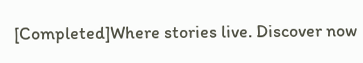[Completed]Where stories live. Discover now